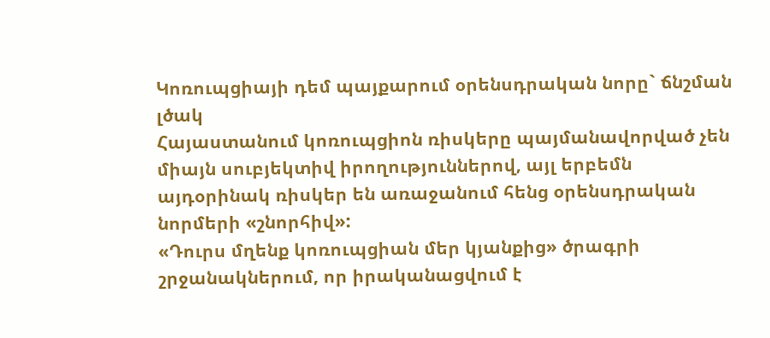Կոռուպցիայի դեմ պայքարում օրենսդրական նորը` ճնշման լծակ
Հայաստանում կոռուպցիոն ռիսկերը պայմանավորված չեն միայն սուբյեկտիվ իրողություններով, այլ երբեմն այդօրինակ ռիսկեր են առաջանում հենց օրենսդրական նորմերի «շնորհիվ»:
«Դուրս մղենք կոռուպցիան մեր կյանքից» ծրագրի շրջանակներում, որ իրականացվում է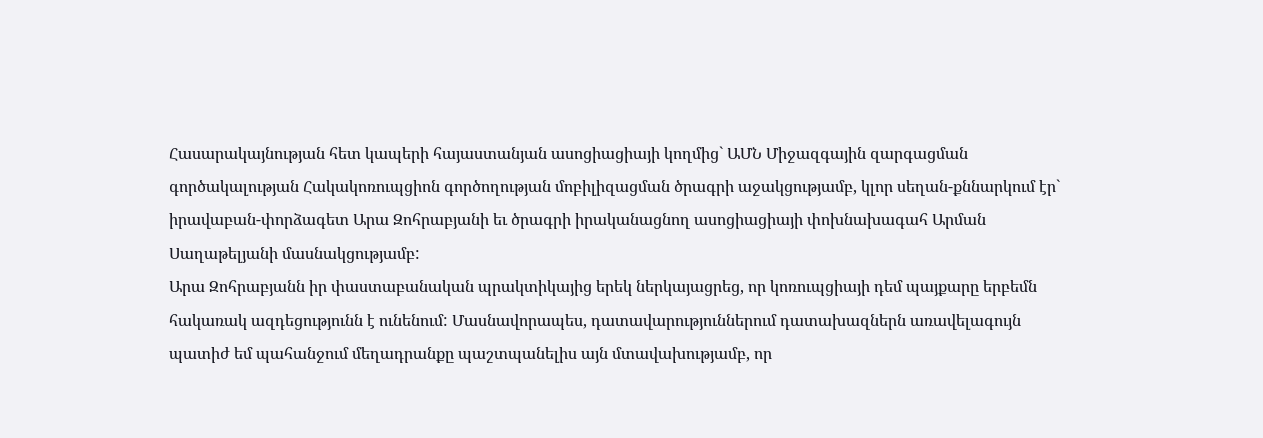Հասարակայնության հետ կապերի հայաստանյան ասոցիացիայի կողմից` ԱՄՆ Միջազգային զարգացման գործակալության Հակակոռուպցիոն գործողության մոբիլիզացման ծրագրի աջակցությամբ, կլոր սեղան-քննարկում էր` իրավաբան-փորձագետ Արա Զոհրաբյանի եւ ծրագրի իրականացնող ասոցիացիայի փոխնախագահ Արման Սաղաթելյանի մասնակցությամբ:
Արա Զոհրաբյանն իր փաստաբանական պրակտիկայից երեկ ներկայացրեց, որ կոռուպցիայի դեմ պայքարը երբեմն հակառակ ազդեցությունն է ունենում: Մասնավորապես, դատավարություններում դատախազներն առավելագույն պատիժ եմ պահանջում մեղադրանքը պաշտպանելիս այն մտավախությամբ, որ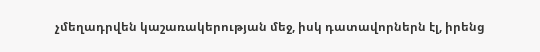չմեղադրվեն կաշառակերության մեջ, իսկ դատավորներն էլ, իրենց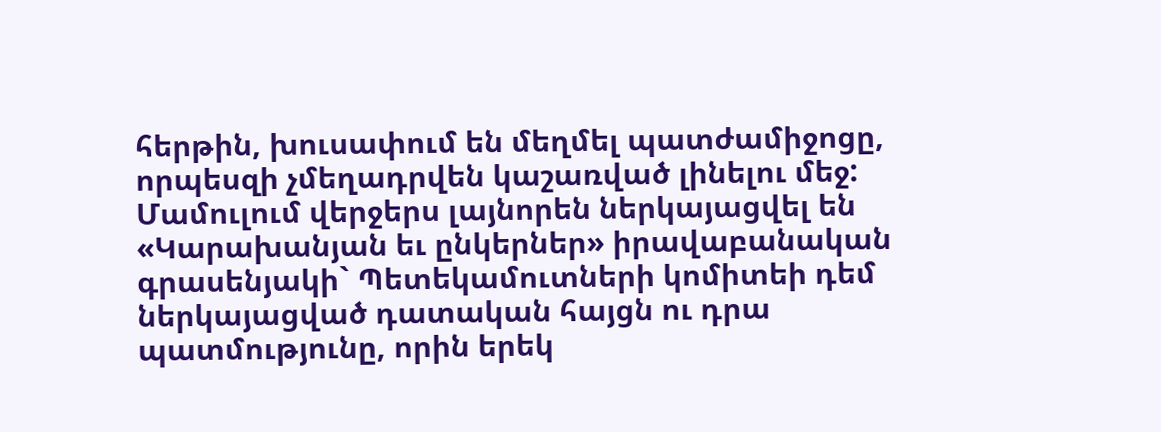հերթին, խուսափում են մեղմել պատժամիջոցը, որպեսզի չմեղադրվեն կաշառված լինելու մեջ:
Մամուլում վերջերս լայնորեն ներկայացվել են «Կարախանյան եւ ընկերներ» իրավաբանական գրասենյակի` Պետեկամուտների կոմիտեի դեմ ներկայացված դատական հայցն ու դրա պատմությունը, որին երեկ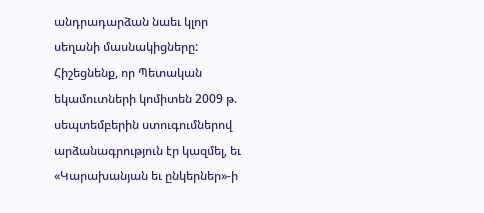անդրադարձան նաեւ կլոր սեղանի մասնակիցները:
Հիշեցնենք, որ Պետական եկամուտների կոմիտեն 2009 թ. սեպտեմբերին ստուգումներով արձանագրություն էր կազմել, եւ «Կարախանյան եւ ընկերներ»-ի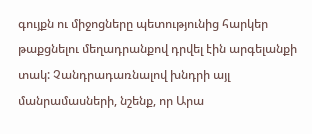գույքն ու միջոցները պետությունից հարկեր թաքցնելու մեղադրանքով դրվել էին արգելանքի տակ: Չանդրադառնալով խնդրի այլ մանրամասների, նշենք, որ Արա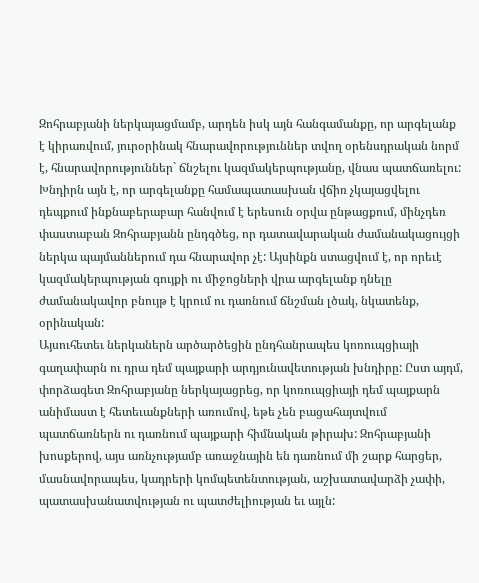Զոհրաբյանի ներկայացմամբ, արդեն իսկ այն հանգամանքը, որ արգելանք է կիրառվում, յուրօրինակ հնարավորություններ տվող օրենսդրական նորմ է, հնարավորություններ` ճնշելու կազմակերպությանը, վնաս պատճառելու:
Խնդիրն այն է, որ արգելանքը համապատասխան վճիռ չկայացվելու դեպքում ինքնաբերաբար հանվում է երեսուն օրվա ընթացքում, մինչդեռ փաստաբան Զոհրաբյանն ընդգծեց, որ դատավարական ժամանակացույցի ներկա պայմաններում դա հնարավոր չէ: Այսինքն ստացվում է, որ որեւէ կազմակերպության գույքի ու միջոցների վրա արգելանք դնելը ժամանակավոր բնույթ է կրում ու դառնում ճնշման լծակ, նկատենք, օրինական:
Այսուհետեւ ներկաներն արծարծեցին ընդհանրապես կոռուպցիայի գաղափարն ու դրա դեմ պայքարի արդյունավետության խնդիրը: Ըստ այդմ, փորձագետ Զոհրաբյանը ներկայացրեց, որ կոռուպցիայի դեմ պայքարն անիմաստ է հետեւանքների առումով, եթե չեն բացահայտվում պատճառներն ու դառնում պայքարի հիմնական թիրախ: Զոհրաբյանի խոսքերով, այս առնչությամբ առաջնային են դառնում մի շարք հարցեր, մասնավորապես, կադրերի կոմպետենտության, աշխատավարձի չափի, պատասխանատվության ու պատժելիության եւ այլն: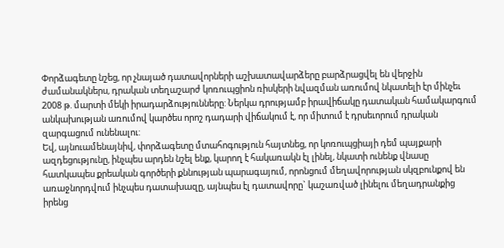Փորձագետը նշեց, որ չնայած դատավորների աշխատավարձերը բարձրացվել են վերջին ժամանակներս, դրական տեղաշարժ կոռուպցիոն ռիսկերի նվազման առումով նկատելի էր մինչեւ 2008 թ. մարտի մեկի իրադարձությունները: Ներկա դրությամբ իրավիճակը դատական համակարգում անկախության առումով կարծես որոշ դադարի վիճակում է, որ միտում է դրսեւորում դրական զարգացում ունենալու:
Եվ, այնուամենայնիվ, փորձագետը մտահոգություն հայտնեց, որ կոռուպցիայի դեմ պայքարի ազդեցությունը, ինչպես արդեն նշել ենք, կարող է հակառակն էլ լինել, նկատի ունենք վնասը հատկապես քրեական գործերի քննության պարագայում, որոնցում մեղավորության սկզբունքով են առաջնորդվում ինչպես դատախազը, այնպես էլ դատավորը` կաշառված լինելու մեղադրանքից իրենց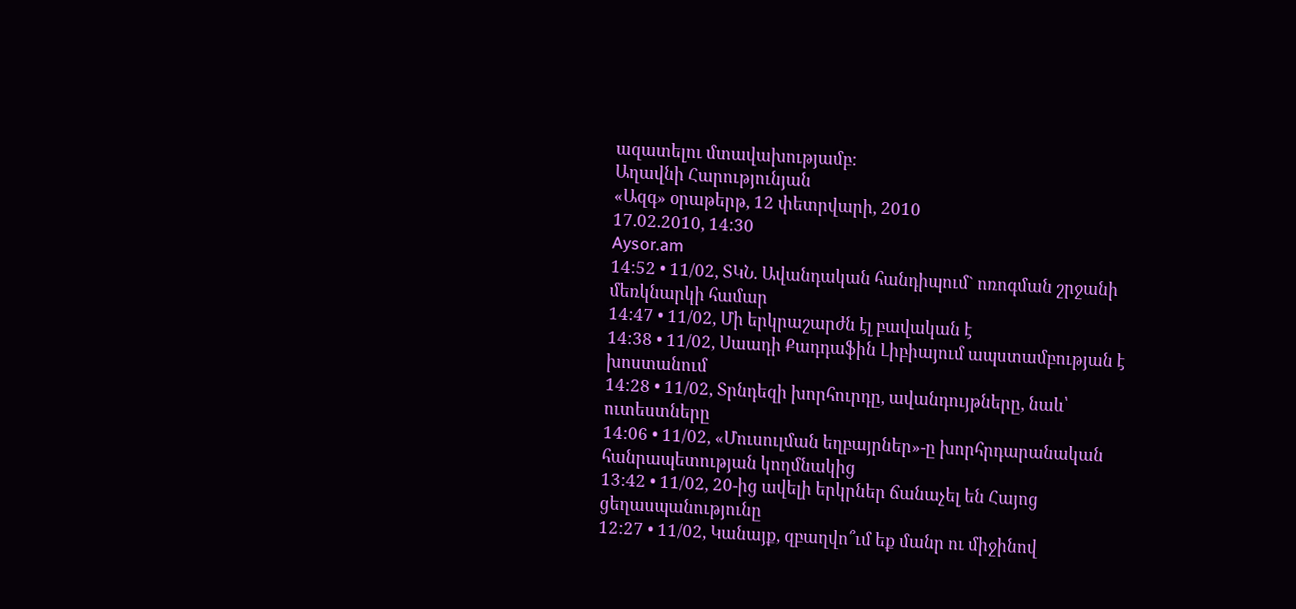ազատելու մտավախությամբ:
Աղավնի Հարությունյան
«Ազգ» օրաթերթ, 12 փետրվարի, 2010
17.02.2010, 14:30
Aysor.am
14:52 • 11/02, ՏԿՆ. Ավանդական հանդիպում` ոռոգման շրջանի մեռկնարկի համար
14:47 • 11/02, Մի երկրաշարժն էլ բավական է
14:38 • 11/02, Սաադի Քադդաֆին Լիբիայում ապստամբության է խոստանում
14:28 • 11/02, Տրնդեզի խորհուրդը, ավանդույթները, նաև՝ ուտեստները
14:06 • 11/02, «Մուսուլման եղբայրներ»-ը խորհրդարանական հանրապետության կողմնակից
13:42 • 11/02, 20-ից ավելի երկրներ ճանաչել են Հայոց ցեղասպանությունը
12:27 • 11/02, Կանայք, զբաղվո՞ւմ եք մանր ու միջինով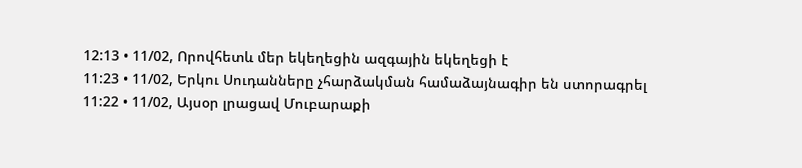12:13 • 11/02, Որովհետև մեր եկեղեցին ազգային եկեղեցի է
11:23 • 11/02, Երկու Սուդանները չհարձակման համաձայնագիր են ստորագրել
11:22 • 11/02, Այսօր լրացավ Մուբարաքի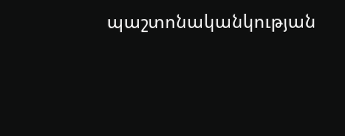պաշտոնականկության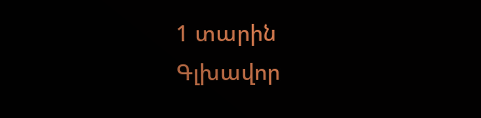1 տարին
Գլխավոր